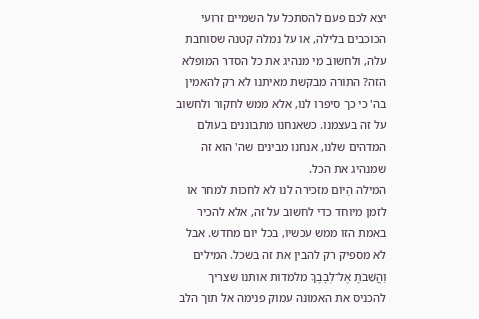יצא לכם פעם להסתכל על השמיים זרועי הכוכבים בלילה, או על נמלה קטנה שסוחבת עלה, ולחשוב מי מנהיג את כל הסדר המופלא הזה? התורה מבקשת מאיתנו לא רק להאמין בה' כי כך סיפרו לנו, אלא ממש לחקור ולחשוב על זה בעצמנו. כשאנחנו מתבוננים בעולם המדהים שלנו, אנחנו מבינים שה' הוא זה שמנהיג את הכל.
המילה הַיּוֹם מזכירה לנו לא לחכות למחר או לזמן מיוחד כדי לחשוב על זה, אלא להכיר באמת הזו ממש עכשיו, בכל יום מחדש. אבל לא מספיק רק להבין את זה בשכל. המילים וַהֲשֵׁבֹתָ אֶל־לְבָבֶךָ מלמדות אותנו שצריך להכניס את האמונה עמוק פנימה אל תוך הלב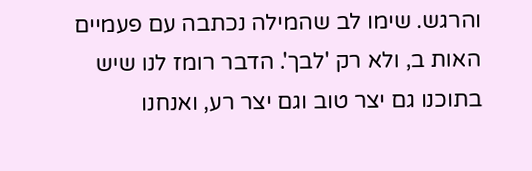והרגש. שימו לב שהמילה נכתבה עם פעמיים האות ב, ולא רק 'לבך'. הדבר רומז לנו שיש בתוכנו גם יצר טוב וגם יצר רע, ואנחנו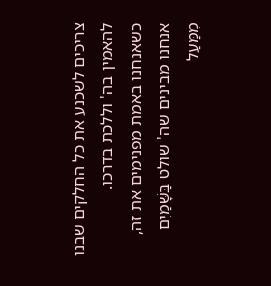צריכים לשכנע את כל החלקים שבנו להאמין בה' וללכת בדרכו.
כשאנחנו באמת מפנימים את זה, אנחנו מבינים שה' שולט בַּשָּׁמַיִם מִמַּעַל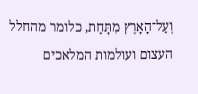וְעַל־הָאָרֶץ מִתָּחַת, כלומר מהחלל העצום ועולמות המלאכים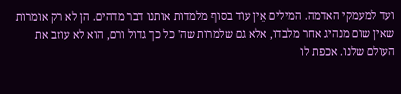ועד למעמקי האדמה. המילים אֵין עוֹד בסוף מלמדות אותנו דבר מדהים. הן לא רק אומרות שאין שום מנהיג אחר מלבדו, אלא גם שלמרות שה' כל כך גדול ורם, הוא לא עוזב את העולם שלנו. אכפת לו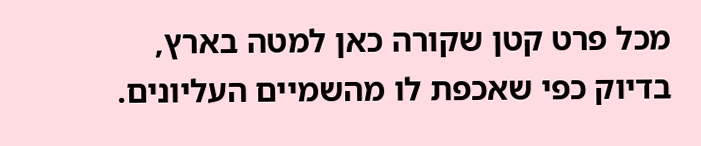מכל פרט קטן שקורה כאן למטה בארץ, בדיוק כפי שאכפת לו מהשמיים העליונים.